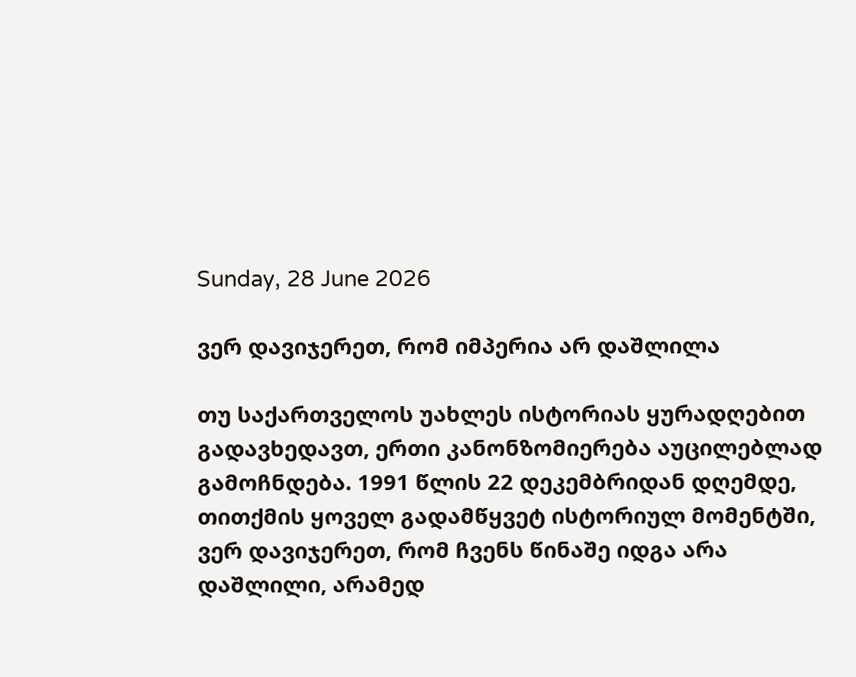Sunday, 28 June 2026

ვერ დავიჯერეთ, რომ იმპერია არ დაშლილა

თუ საქართველოს უახლეს ისტორიას ყურადღებით გადავხედავთ, ერთი კანონზომიერება აუცილებლად გამოჩნდება. 1991 წლის 22 დეკემბრიდან დღემდე, თითქმის ყოველ გადამწყვეტ ისტორიულ მომენტში, ვერ დავიჯერეთ, რომ ჩვენს წინაშე იდგა არა დაშლილი, არამედ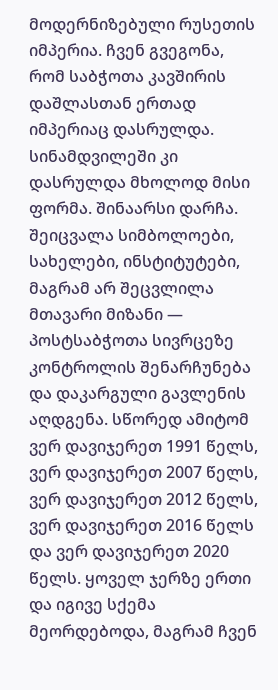მოდერნიზებული რუსეთის იმპერია. ჩვენ გვეგონა, რომ საბჭოთა კავშირის დაშლასთან ერთად იმპერიაც დასრულდა. სინამდვილეში კი დასრულდა მხოლოდ მისი ფორმა. შინაარსი დარჩა. შეიცვალა სიმბოლოები, სახელები, ინსტიტუტები, მაგრამ არ შეცვლილა მთავარი მიზანი — პოსტსაბჭოთა სივრცეზე კონტროლის შენარჩუნება და დაკარგული გავლენის აღდგენა. სწორედ ამიტომ ვერ დავიჯერეთ 1991 წელს, ვერ დავიჯერეთ 2007 წელს, ვერ დავიჯერეთ 2012 წელს, ვერ დავიჯერეთ 2016 წელს და ვერ დავიჯერეთ 2020 წელს. ყოველ ჯერზე ერთი და იგივე სქემა მეორდებოდა, მაგრამ ჩვენ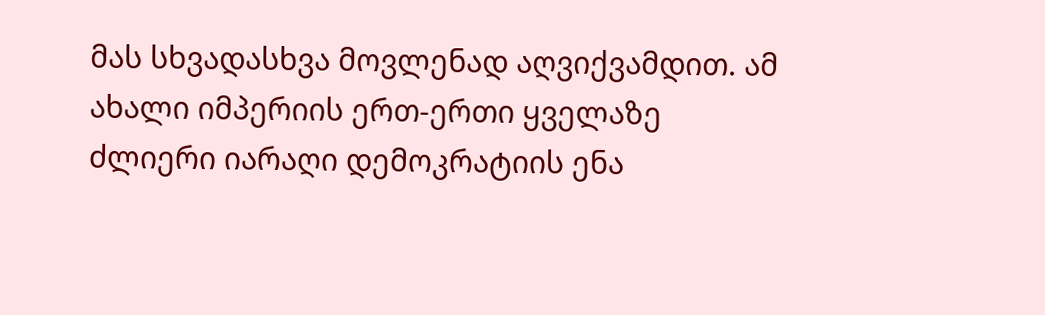მას სხვადასხვა მოვლენად აღვიქვამდით. ამ ახალი იმპერიის ერთ-ერთი ყველაზე ძლიერი იარაღი დემოკრატიის ენა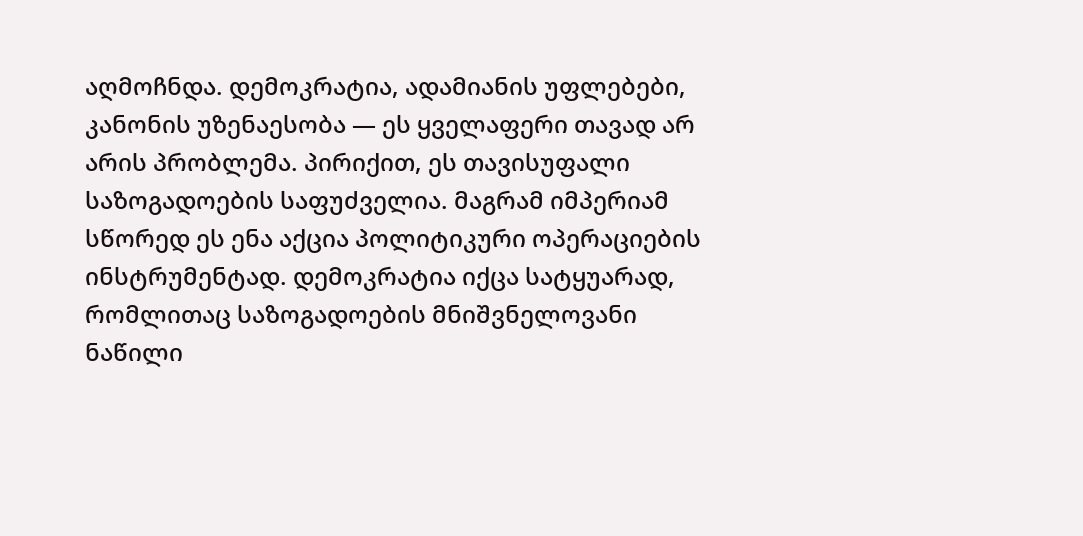აღმოჩნდა. დემოკრატია, ადამიანის უფლებები, კანონის უზენაესობა — ეს ყველაფერი თავად არ არის პრობლემა. პირიქით, ეს თავისუფალი საზოგადოების საფუძველია. მაგრამ იმპერიამ სწორედ ეს ენა აქცია პოლიტიკური ოპერაციების ინსტრუმენტად. დემოკრატია იქცა სატყუარად, რომლითაც საზოგადოების მნიშვნელოვანი ნაწილი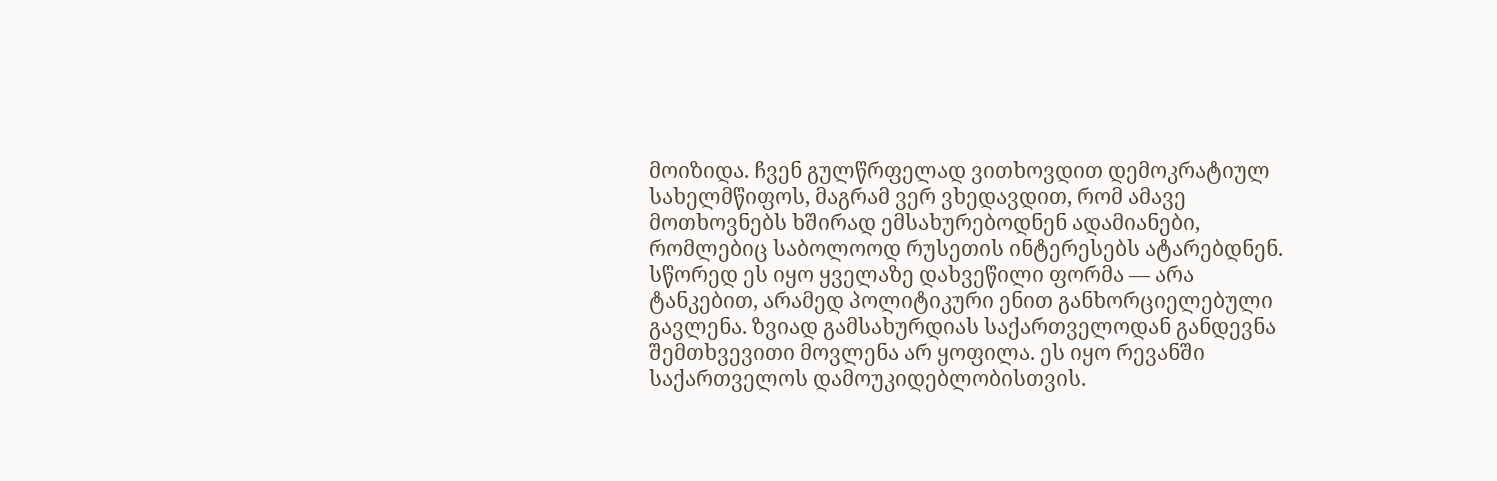მოიზიდა. ჩვენ გულწრფელად ვითხოვდით დემოკრატიულ სახელმწიფოს, მაგრამ ვერ ვხედავდით, რომ ამავე მოთხოვნებს ხშირად ემსახურებოდნენ ადამიანები, რომლებიც საბოლოოდ რუსეთის ინტერესებს ატარებდნენ. სწორედ ეს იყო ყველაზე დახვეწილი ფორმა — არა ტანკებით, არამედ პოლიტიკური ენით განხორციელებული გავლენა. ზვიად გამსახურდიას საქართველოდან განდევნა შემთხვევითი მოვლენა არ ყოფილა. ეს იყო რევანში საქართველოს დამოუკიდებლობისთვის.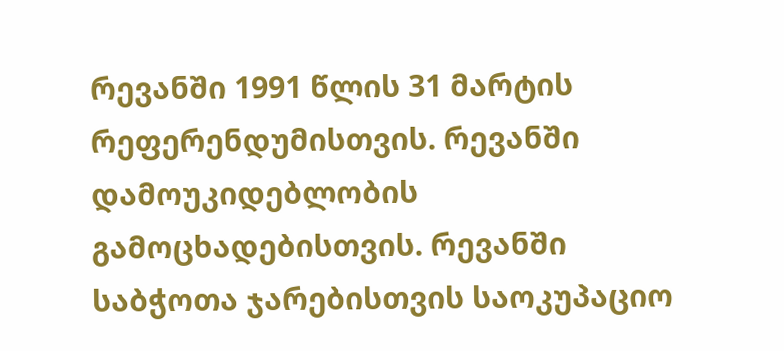რევანში 1991 წლის 31 მარტის რეფერენდუმისთვის. რევანში დამოუკიდებლობის გამოცხადებისთვის. რევანში საბჭოთა ჯარებისთვის საოკუპაციო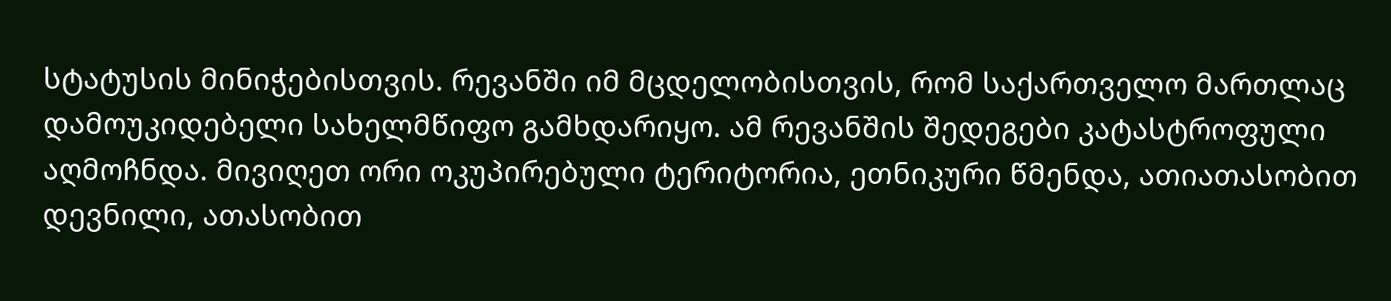სტატუსის მინიჭებისთვის. რევანში იმ მცდელობისთვის, რომ საქართველო მართლაც დამოუკიდებელი სახელმწიფო გამხდარიყო. ამ რევანშის შედეგები კატასტროფული აღმოჩნდა. მივიღეთ ორი ოკუპირებული ტერიტორია, ეთნიკური წმენდა, ათიათასობით დევნილი, ათასობით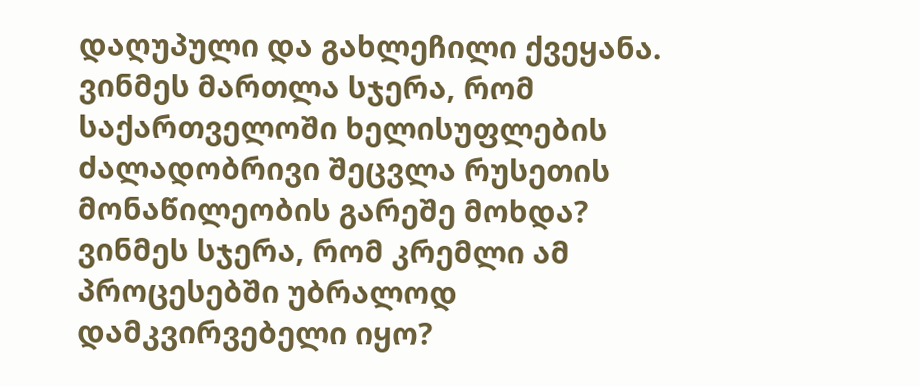დაღუპული და გახლეჩილი ქვეყანა. ვინმეს მართლა სჯერა, რომ საქართველოში ხელისუფლების ძალადობრივი შეცვლა რუსეთის მონაწილეობის გარეშე მოხდა? ვინმეს სჯერა, რომ კრემლი ამ პროცესებში უბრალოდ დამკვირვებელი იყო?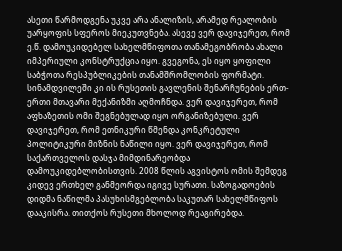ასეთი წარმოდგენა უკვე არა ანალიზის, არამედ რეალობის უარყოფის სფეროს მიეკუთვნება. ასევე ვერ დავიჯერეთ, რომ ე.წ. დამოუკიდებელ სახელმწიფოთა თანამეგობრობა ახალი იმპერიული კონსტრუქცია იყო. გვეგონა, ეს იყო ყოფილი საბჭოთა რესპუბლიკების თანამშრომლობის ფორმატი. სინამდვილეში კი ის რუსეთის გავლენის შენარჩუნების ერთ-ერთი მთავარი მექანიზმი აღმოჩნდა. ვერ დავიჯერეთ, რომ აფხაზეთის ომი შეგნებულად იყო ორგანიზებული. ვერ დავიჯერეთ, რომ ეთნიკური წმენდა კონკრეტული პოლიტიკური მიზნის ნაწილი იყო. ვერ დავიჯერეთ, რომ საქართველოს დასჯა მიმდინარეობდა დამოუკიდებლობისთვის. 2008 წლის აგვისტოს ომის შემდეგ კიდევ ერთხელ განმეორდა იგივე სურათი. საზოგადოების დიდმა ნაწილმა პასუხისმგებლობა საკუთარ სახელმწიფოს დააკისრა. თითქოს რუსეთი მხოლოდ რეაგირებდა.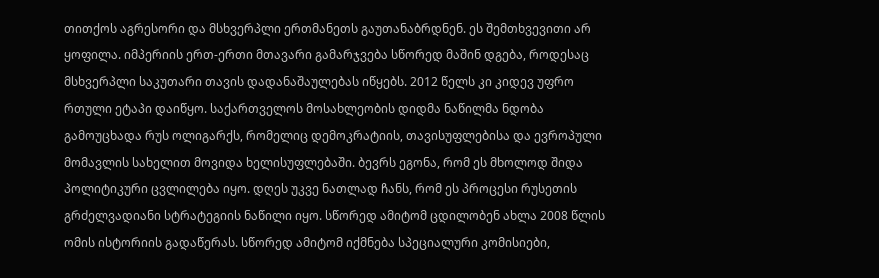თითქოს აგრესორი და მსხვერპლი ერთმანეთს გაუთანაბრდნენ. ეს შემთხვევითი არ ყოფილა. იმპერიის ერთ-ერთი მთავარი გამარჯვება სწორედ მაშინ დგება, როდესაც მსხვერპლი საკუთარი თავის დადანაშაულებას იწყებს. 2012 წელს კი კიდევ უფრო რთული ეტაპი დაიწყო. საქართველოს მოსახლეობის დიდმა ნაწილმა ნდობა გამოუცხადა რუს ოლიგარქს, რომელიც დემოკრატიის, თავისუფლებისა და ევროპული მომავლის სახელით მოვიდა ხელისუფლებაში. ბევრს ეგონა, რომ ეს მხოლოდ შიდა პოლიტიკური ცვლილება იყო. დღეს უკვე ნათლად ჩანს, რომ ეს პროცესი რუსეთის გრძელვადიანი სტრატეგიის ნაწილი იყო. სწორედ ამიტომ ცდილობენ ახლა 2008 წლის ომის ისტორიის გადაწერას. სწორედ ამიტომ იქმნება სპეციალური კომისიები,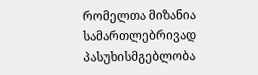რომელთა მიზანია სამართლებრივად პასუხისმგებლობა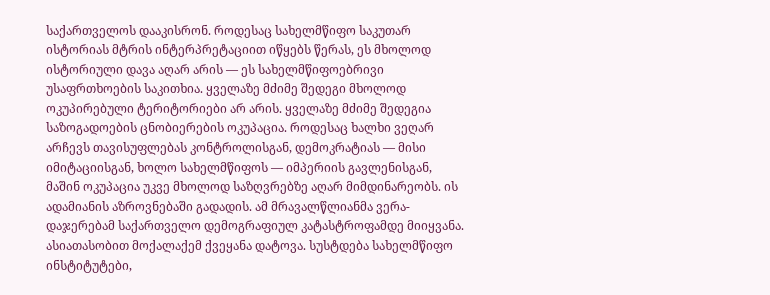საქართველოს დააკისრონ. როდესაც სახელმწიფო საკუთარ ისტორიას მტრის ინტერპრეტაციით იწყებს წერას, ეს მხოლოდ ისტორიული დავა აღარ არის — ეს სახელმწიფოებრივი უსაფრთხოების საკითხია. ყველაზე მძიმე შედეგი მხოლოდ ოკუპირებული ტერიტორიები არ არის. ყველაზე მძიმე შედეგია საზოგადოების ცნობიერების ოკუპაცია. როდესაც ხალხი ვეღარ არჩევს თავისუფლებას კონტროლისგან, დემოკრატიას — მისი იმიტაციისგან, ხოლო სახელმწიფოს — იმპერიის გავლენისგან, მაშინ ოკუპაცია უკვე მხოლოდ საზღვრებზე აღარ მიმდინარეობს. ის ადამიანის აზროვნებაში გადადის. ამ მრავალწლიანმა ვერა-დაჯერებამ საქართველო დემოგრაფიულ კატასტროფამდე მიიყვანა. ასიათასობით მოქალაქემ ქვეყანა დატოვა. სუსტდება სახელმწიფო ინსტიტუტები,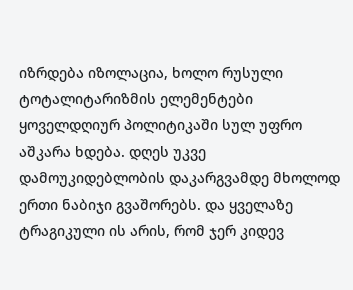იზრდება იზოლაცია, ხოლო რუსული ტოტალიტარიზმის ელემენტები ყოველდღიურ პოლიტიკაში სულ უფრო აშკარა ხდება. დღეს უკვე დამოუკიდებლობის დაკარგვამდე მხოლოდ ერთი ნაბიჯი გვაშორებს. და ყველაზე ტრაგიკული ის არის, რომ ჯერ კიდევ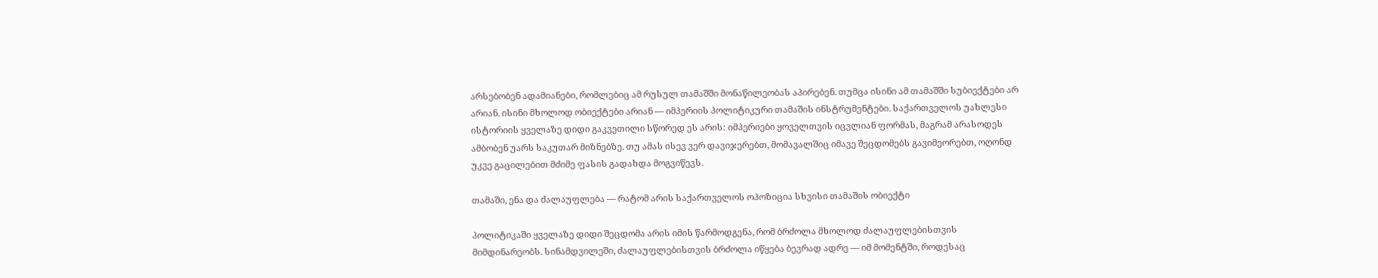არსებობენ ადამიანები, რომლებიც ამ რუსულ თამაშში მონაწილეობას აპირებენ. თუმცა ისინი ამ თამაშში სუბიექტები არ არიან. ისინი მხოლოდ ობიექტები არიან — იმპერიის პოლიტიკური თამაშის ინსტრუმენტები. საქართველოს უახლესი ისტორიის ყველაზე დიდი გაკვეთილი სწორედ ეს არის: იმპერიები ყოველთვის იცვლიან ფორმას, მაგრამ არასოდეს ამბობენ უარს საკუთარ მიზნებზე. თუ ამას ისევ ვერ დავიჯერებთ, მომავალშიც იმავე შეცდომებს გავიმეორებთ, ოღონდ უკვე გაცილებით მძიმე ფასის გადახდა მოგვიწევს.

თამაში, ენა და ძალაუფლება — რატომ არის საქართველოს ოპოზიცია სხვისი თამაშის ობიექტი

პოლიტიკაში ყველაზე დიდი შეცდომა არის იმის წარმოდგენა, რომ ბრძოლა მხოლოდ ძალაუფლებისთვის მიმდინარეობს. სინამდვილეში, ძალაუფლებისთვის ბრძოლა იწყება ბევრად ადრე — იმ მომენტში, როდესაც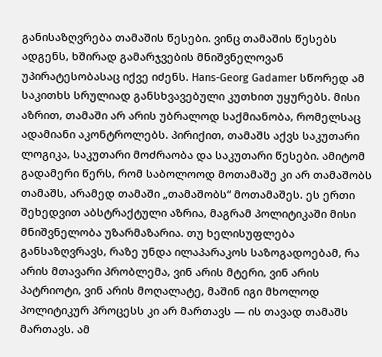განისაზღვრება თამაშის წესები. ვინც თამაშის წესებს ადგენს, ხშირად გამარჯვების მნიშვნელოვან უპირატესობასაც იქვე იძენს. Hans-Georg Gadamer სწორედ ამ საკითხს სრულიად განსხვავებული კუთხით უყურებს. მისი აზრით, თამაში არ არის უბრალოდ საქმიანობა, რომელსაც ადამიანი აკონტროლებს. პირიქით, თამაშს აქვს საკუთარი ლოგიკა, საკუთარი მოძრაობა და საკუთარი წესები. ამიტომ გადამერი წერს, რომ საბოლოოდ მოთამაშე კი არ თამაშობს თამაშს, არამედ თამაში „თამაშობს“ მოთამაშეს. ეს ერთი შეხედვით აბსტრაქტული აზრია, მაგრამ პოლიტიკაში მისი მნიშვნელობა უზარმაზარია. თუ ხელისუფლება განსაზღვრავს, რაზე უნდა ილაპარაკოს საზოგადოებამ, რა არის მთავარი პრობლემა, ვინ არის მტერი, ვინ არის პატრიოტი, ვინ არის მოღალატე, მაშინ იგი მხოლოდ პოლიტიკურ პროცესს კი არ მართავს — ის თავად თამაშს მართავს. ამ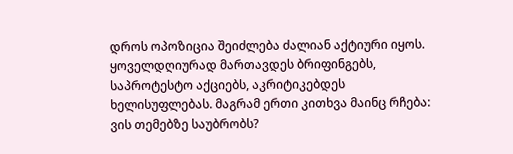დროს ოპოზიცია შეიძლება ძალიან აქტიური იყოს. ყოველდღიურად მართავდეს ბრიფინგებს, საპროტესტო აქციებს, აკრიტიკებდეს ხელისუფლებას. მაგრამ ერთი კითხვა მაინც რჩება: ვის თემებზე საუბრობს?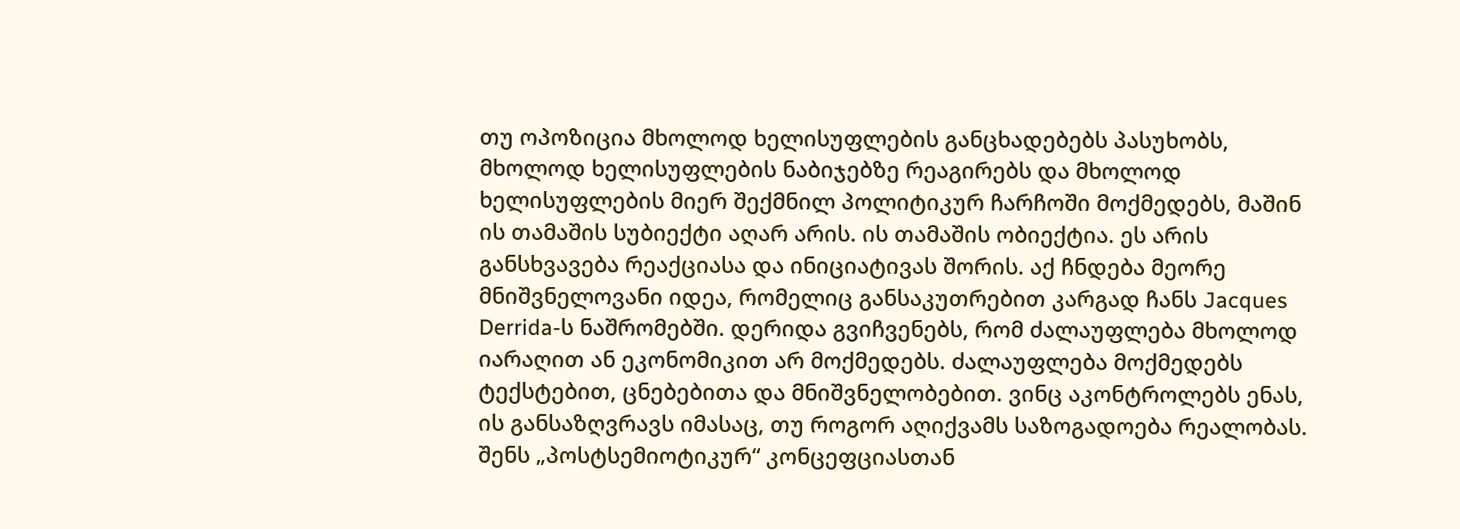თუ ოპოზიცია მხოლოდ ხელისუფლების განცხადებებს პასუხობს, მხოლოდ ხელისუფლების ნაბიჯებზე რეაგირებს და მხოლოდ ხელისუფლების მიერ შექმნილ პოლიტიკურ ჩარჩოში მოქმედებს, მაშინ ის თამაშის სუბიექტი აღარ არის. ის თამაშის ობიექტია. ეს არის განსხვავება რეაქციასა და ინიციატივას შორის. აქ ჩნდება მეორე მნიშვნელოვანი იდეა, რომელიც განსაკუთრებით კარგად ჩანს Jacques Derrida-ს ნაშრომებში. დერიდა გვიჩვენებს, რომ ძალაუფლება მხოლოდ იარაღით ან ეკონომიკით არ მოქმედებს. ძალაუფლება მოქმედებს ტექსტებით, ცნებებითა და მნიშვნელობებით. ვინც აკონტროლებს ენას, ის განსაზღვრავს იმასაც, თუ როგორ აღიქვამს საზოგადოება რეალობას. შენს „პოსტსემიოტიკურ“ კონცეფციასთან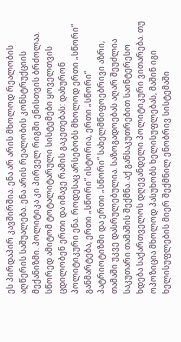ეს პირდაპირ კავშირშია. ენა არ არის მხოლოდ რეალობის აღწერის საშუალება. ენა არის რეალობის კონსტრუქციის მექანიზმი. პოლიტიკა კი პირველ რიგში ენისთვის ბრძოლაა. სწორედ ამიტომ ტოტალიტარული სისტემები ყოველთვის ცდილობენ ერთი და იმავე რამის გაკეთებას: დახურონ პოლიტიკური ენა. როდესაც არსებობს მხოლოდ ერთი „სწორი“ განმარტება, ერთი „სწორი“ ისტორია, ერთი „სწორი“ პატრიოტიზმი და ერთი „სწორი“ სახელმწიფოებრივი აზრი, თამაში უკვე დასრულებულია. საზოგადოებას აღარ შეუძლია საკუთარი თამაშის შექმნა. აქ განსაკუთრებით საინტერესო ხდება საქართველოს დღევანდელი პოლიტიკური ვითარება. თუ ოპოზიცია მხოლოდ პასუხობს ხელისუფლებას, მაშინ იგი ხელისუფლების მიერ შექმნილ ენობრივ სისტემაში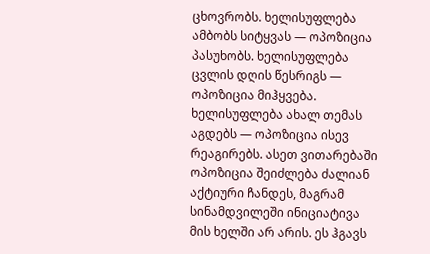ცხოვრობს. ხელისუფლება ამბობს სიტყვას — ოპოზიცია პასუხობს. ხელისუფლება ცვლის დღის წესრიგს — ოპოზიცია მიჰყვება. ხელისუფლება ახალ თემას აგდებს — ოპოზიცია ისევ რეაგირებს. ასეთ ვითარებაში ოპოზიცია შეიძლება ძალიან აქტიური ჩანდეს, მაგრამ სინამდვილეში ინიციატივა მის ხელში არ არის. ეს ჰგავს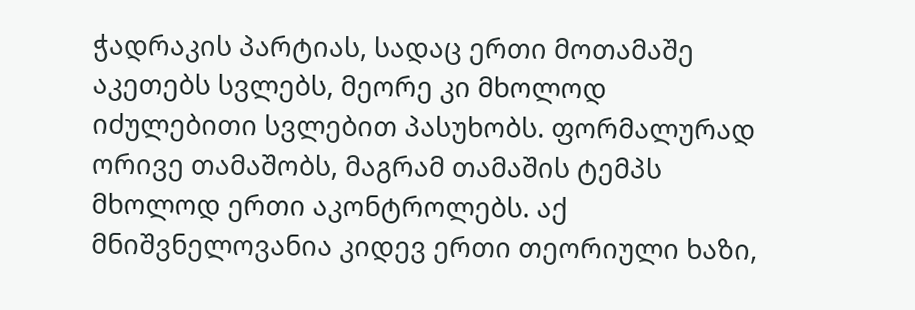ჭადრაკის პარტიას, სადაც ერთი მოთამაშე აკეთებს სვლებს, მეორე კი მხოლოდ იძულებითი სვლებით პასუხობს. ფორმალურად ორივე თამაშობს, მაგრამ თამაშის ტემპს მხოლოდ ერთი აკონტროლებს. აქ მნიშვნელოვანია კიდევ ერთი თეორიული ხაზი,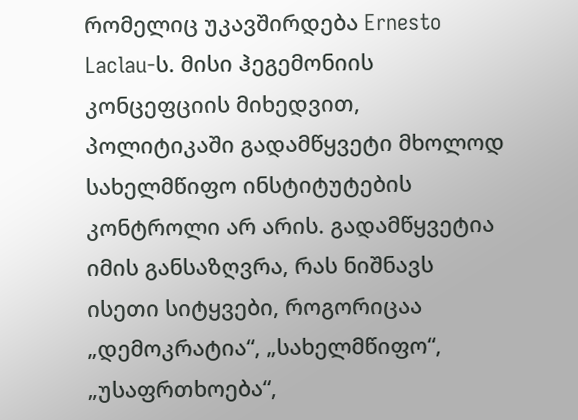რომელიც უკავშირდება Ernesto Laclau-ს. მისი ჰეგემონიის კონცეფციის მიხედვით, პოლიტიკაში გადამწყვეტი მხოლოდ სახელმწიფო ინსტიტუტების კონტროლი არ არის. გადამწყვეტია იმის განსაზღვრა, რას ნიშნავს ისეთი სიტყვები, როგორიცაა „დემოკრატია“, „სახელმწიფო“, „უსაფრთხოება“,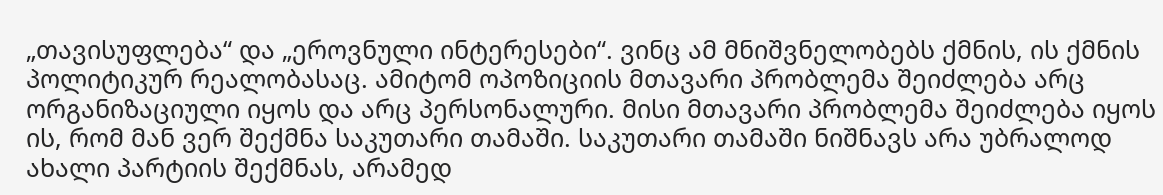„თავისუფლება“ და „ეროვნული ინტერესები“. ვინც ამ მნიშვნელობებს ქმნის, ის ქმნის პოლიტიკურ რეალობასაც. ამიტომ ოპოზიციის მთავარი პრობლემა შეიძლება არც ორგანიზაციული იყოს და არც პერსონალური. მისი მთავარი პრობლემა შეიძლება იყოს ის, რომ მან ვერ შექმნა საკუთარი თამაში. საკუთარი თამაში ნიშნავს არა უბრალოდ ახალი პარტიის შექმნას, არამედ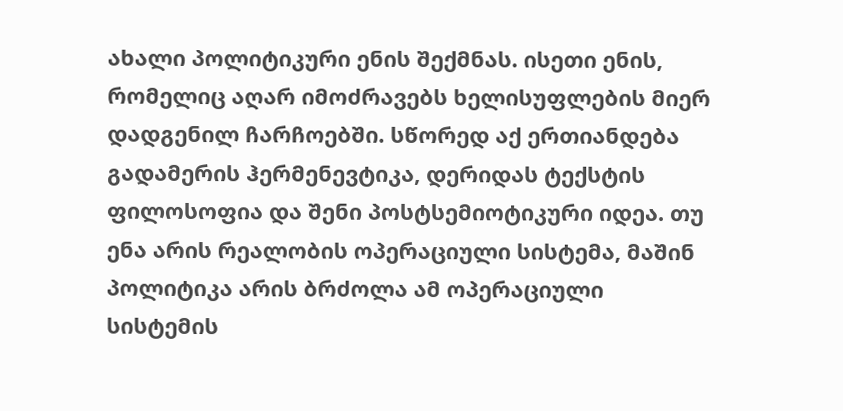ახალი პოლიტიკური ენის შექმნას. ისეთი ენის, რომელიც აღარ იმოძრავებს ხელისუფლების მიერ დადგენილ ჩარჩოებში. სწორედ აქ ერთიანდება გადამერის ჰერმენევტიკა, დერიდას ტექსტის ფილოსოფია და შენი პოსტსემიოტიკური იდეა. თუ ენა არის რეალობის ოპერაციული სისტემა, მაშინ პოლიტიკა არის ბრძოლა ამ ოპერაციული სისტემის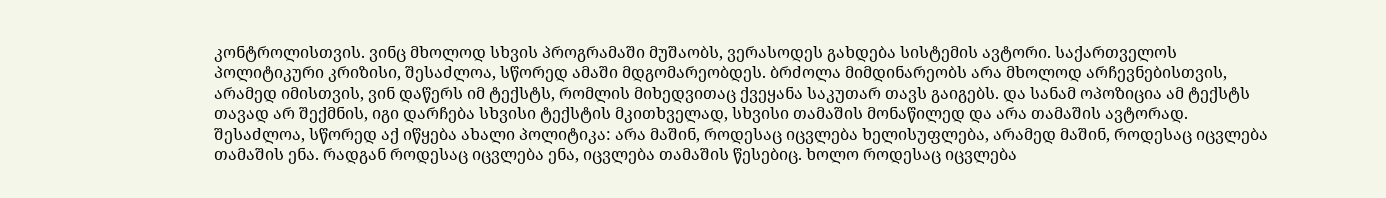კონტროლისთვის. ვინც მხოლოდ სხვის პროგრამაში მუშაობს, ვერასოდეს გახდება სისტემის ავტორი. საქართველოს პოლიტიკური კრიზისი, შესაძლოა, სწორედ ამაში მდგომარეობდეს. ბრძოლა მიმდინარეობს არა მხოლოდ არჩევნებისთვის, არამედ იმისთვის, ვინ დაწერს იმ ტექსტს, რომლის მიხედვითაც ქვეყანა საკუთარ თავს გაიგებს. და სანამ ოპოზიცია ამ ტექსტს თავად არ შექმნის, იგი დარჩება სხვისი ტექსტის მკითხველად, სხვისი თამაშის მონაწილედ და არა თამაშის ავტორად. შესაძლოა, სწორედ აქ იწყება ახალი პოლიტიკა: არა მაშინ, როდესაც იცვლება ხელისუფლება, არამედ მაშინ, როდესაც იცვლება თამაშის ენა. რადგან როდესაც იცვლება ენა, იცვლება თამაშის წესებიც. ხოლო როდესაც იცვლება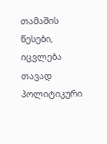თამაშის წესები, იცვლება თავად პოლიტიკური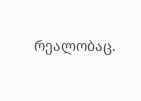რეალობაც.